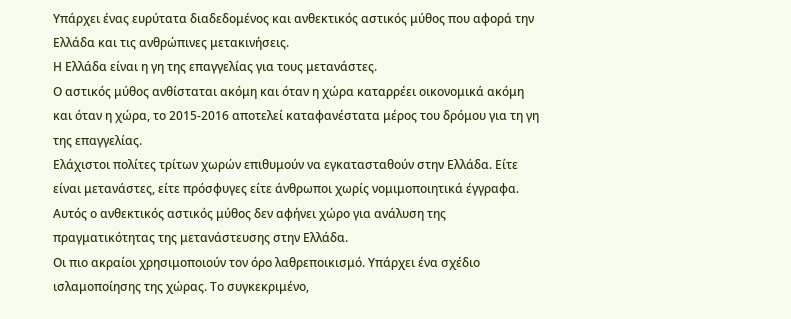Υπάρχει ένας ευρύτατα διαδεδομένος και ανθεκτικός αστικός μύθος που αφορά την Ελλάδα και τις ανθρώπινες μετακινήσεις.
Η Ελλάδα είναι η γη της επαγγελίας για τους μετανάστες.
Ο αστικός μύθος ανθίσταται ακόμη και όταν η χώρα καταρρέει οικονομικά ακόμη και όταν η χώρα, το 2015-2016 αποτελεί καταφανέστατα μέρος του δρόμου για τη γη της επαγγελίας.
Ελάχιστοι πολίτες τρίτων χωρών επιθυμούν να εγκατασταθούν στην Ελλάδα. Είτε είναι μετανάστες, είτε πρόσφυγες είτε άνθρωποι χωρίς νομιμοποιητικά έγγραφα.
Αυτός ο ανθεκτικός αστικός μύθος δεν αφήνει χώρο για ανάλυση της πραγματικότητας της μετανάστευσης στην Ελλάδα.
Οι πιο ακραίοι χρησιμοποιούν τον όρο λαθρεποικισμό. Υπάρχει ένα σχέδιο ισλαμοποίησης της χώρας. Το συγκεκριμένο,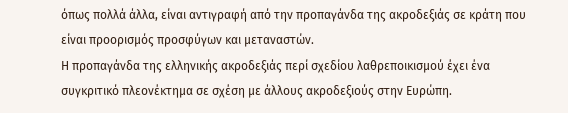όπως πολλά άλλα, είναι αντιγραφή από την προπαγάνδα της ακροδεξιάς σε κράτη που είναι προορισμός προσφύγων και μεταναστών.
Η προπαγάνδα της ελληνικής ακροδεξιάς περί σχεδίου λαθρεποικισμού έχει ένα συγκριτικό πλεονέκτημα σε σχέση με άλλους ακροδεξιούς στην Ευρώπη.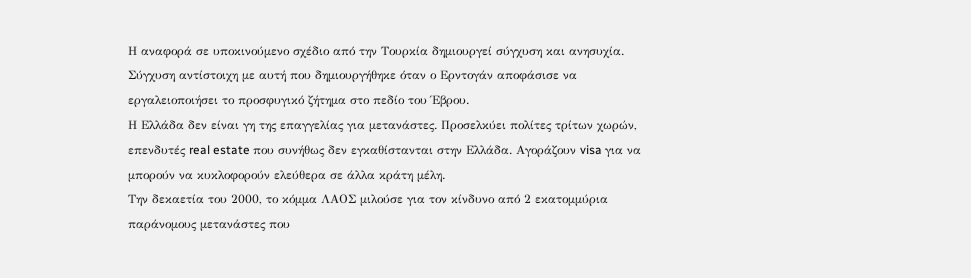Η αναφορά σε υποκινούμενο σχέδιο από την Τουρκία δημιουργεί σύγχυση και ανησυχία. Σύγχυση αντίστοιχη με αυτή που δημιουργήθηκε όταν ο Ερντογάν αποφάσισε να εργαλειοποιήσει το προσφυγικό ζήτημα στο πεδίο του Έβρου.
Η Ελλάδα δεν είναι γη της επαγγελίας για μετανάστες. Προσελκύει πολίτες τρίτων χωρών, επενδυτές real estate που συνήθως δεν εγκαθίστανται στην Ελλάδα. Αγοράζουν visa για να μπορούν να κυκλοφορούν ελεύθερα σε άλλα κράτη μέλη.
Την δεκαετία του 2000, το κόμμα ΛΑΟΣ μιλούσε για τον κίνδυνο από 2 εκατομμύρια παράνομους μετανάστες που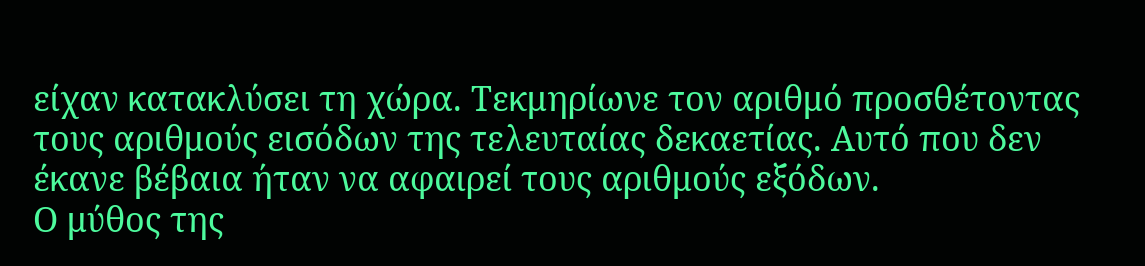είχαν κατακλύσει τη χώρα. Τεκμηρίωνε τον αριθμό προσθέτοντας τους αριθμούς εισόδων της τελευταίας δεκαετίας. Αυτό που δεν έκανε βέβαια ήταν να αφαιρεί τους αριθμούς εξόδων.
Ο μύθος της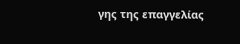γης της επαγγελίας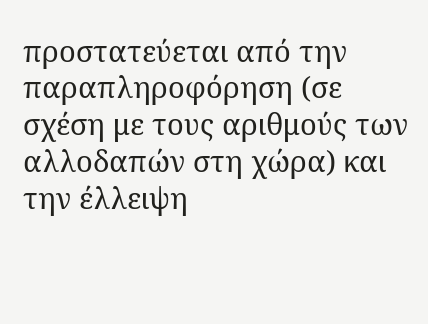προστατεύεται από την παραπληροφόρηση (σε σχέση με τους αριθμούς των αλλοδαπών στη χώρα) και την έλλειψη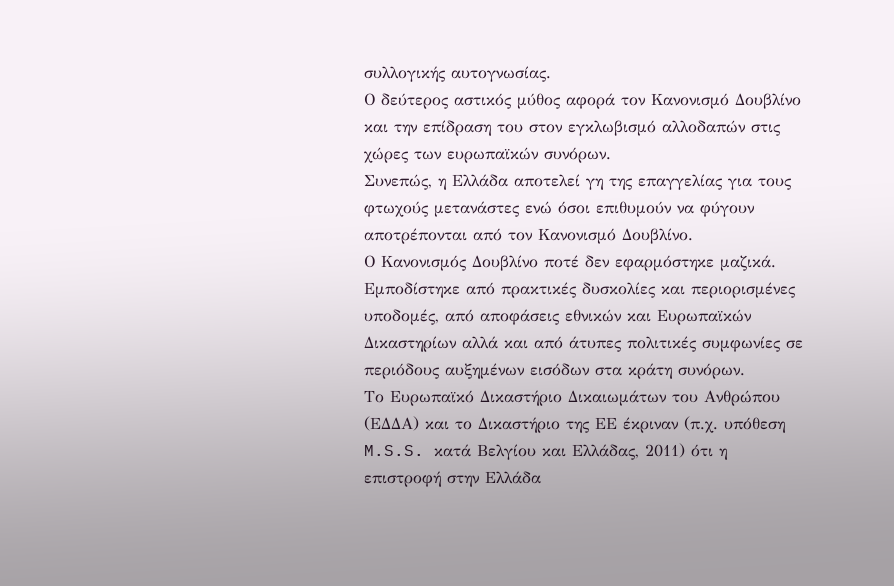συλλογικής αυτογνωσίας.
Ο δεύτερος αστικός μύθος αφορά τον Κανονισμό Δουβλίνο και την επίδραση του στον εγκλωβισμό αλλοδαπών στις χώρες των ευρωπαϊκών συνόρων.
Συνεπώς, η Ελλάδα αποτελεί γη της επαγγελίας για τους φτωχούς μετανάστες ενώ όσοι επιθυμούν να φύγουν αποτρέπονται από τον Κανονισμό Δουβλίνο.
Ο Κανονισμός Δουβλίνο ποτέ δεν εφαρμόστηκε μαζικά. Εμποδίστηκε από πρακτικές δυσκολίες και περιορισμένες υποδομές, από αποφάσεις εθνικών και Ευρωπαϊκών Δικαστηρίων αλλά και από άτυπες πολιτικές συμφωνίες σε περιόδους αυξημένων εισόδων στα κράτη συνόρων.
Το Ευρωπαϊκό Δικαστήριο Δικαιωμάτων του Ανθρώπου (ΕΔΔΑ) και το Δικαστήριο της ΕΕ έκριναν (π.χ. υπόθεση M.S.S. κατά Βελγίου και Ελλάδας, 2011) ότι η επιστροφή στην Ελλάδα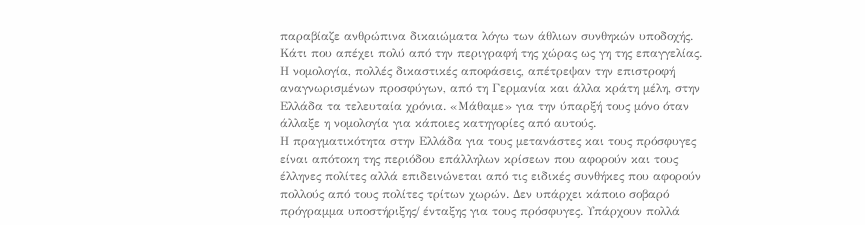παραβίαζε ανθρώπινα δικαιώματα λόγω των άθλιων συνθηκών υποδοχής. Κάτι που απέχει πολύ από την περιγραφή της χώρας ως γη της επαγγελίας.
Η νομολογία, πολλές δικαστικές αποφάσεις, απέτρεψαν την επιστροφή αναγνωρισμένων προσφύγων, από τη Γερμανία και άλλα κράτη μέλη, στην Ελλάδα τα τελευταία χρόνια. «Μάθαμε» για την ύπαρξή τους μόνο όταν άλλαξε η νομολογία για κάποιες κατηγορίες από αυτούς.
Η πραγματικότητα στην Ελλάδα για τους μετανάστες και τους πρόσφυγες είναι απότοκη της περιόδου επάλληλων κρίσεων που αφορούν και τους έλληνες πολίτες αλλά επιδεινώνεται από τις ειδικές συνθήκες που αφορούν πολλούς από τους πολίτες τρίτων χωρών. Δεν υπάρχει κάποιο σοβαρό πρόγραμμα υποστήριξης/ ένταξης για τους πρόσφυγες. Υπάρχουν πολλά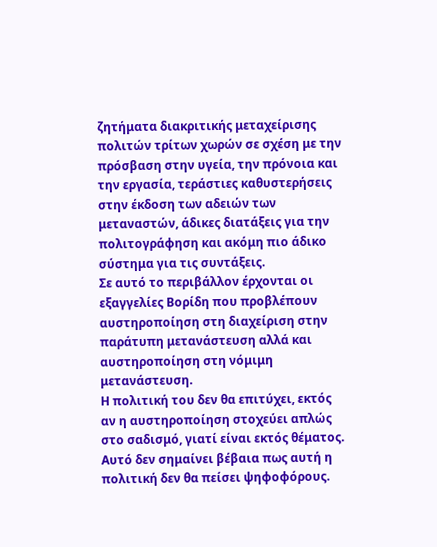ζητήματα διακριτικής μεταχείρισης πολιτών τρίτων χωρών σε σχέση με την πρόσβαση στην υγεία, την πρόνοια και την εργασία, τεράστιες καθυστερήσεις στην έκδοση των αδειών των μεταναστών, άδικες διατάξεις για την πολιτογράφηση και ακόμη πιο άδικο σύστημα για τις συντάξεις.
Σε αυτό το περιβάλλον έρχονται οι εξαγγελίες Βορίδη που προβλέπουν αυστηροποίηση στη διαχείριση στην παράτυπη μετανάστευση αλλά και αυστηροποίηση στη νόμιμη μετανάστευση.
Η πολιτική του δεν θα επιτύχει, εκτός αν η αυστηροποίηση στοχεύει απλώς στο σαδισμό, γιατί είναι εκτός θέματος. Αυτό δεν σημαίνει βέβαια πως αυτή η πολιτική δεν θα πείσει ψηφοφόρους.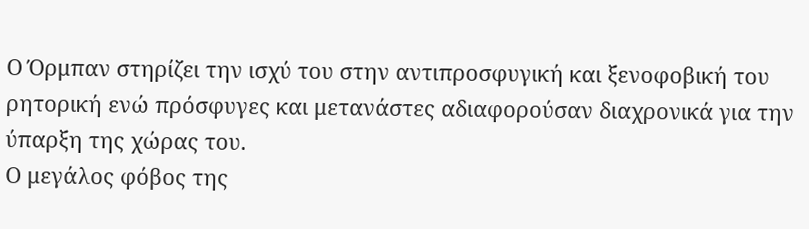Ο Όρμπαν στηρίζει την ισχύ του στην αντιπροσφυγική και ξενοφοβική του ρητορική ενώ πρόσφυγες και μετανάστες αδιαφορούσαν διαχρονικά για την ύπαρξη της χώρας του.
Ο μεγάλος φόβος της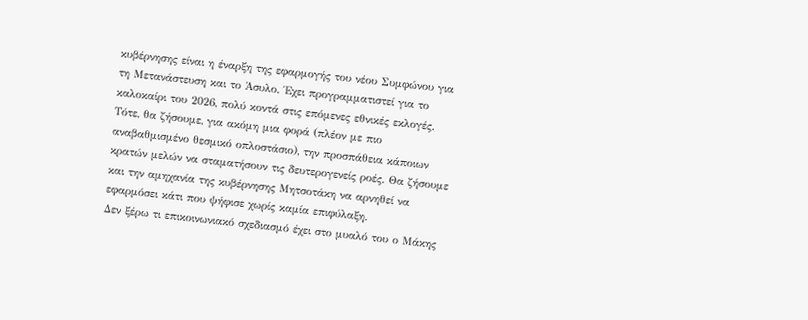κυβέρνησης είναι η έναρξη της εφαρμογής του νέου Συμφώνου για τη Μετανάστευση και το Άσυλο. Έχει προγραμματιστεί για το καλοκαίρι του 2026, πολύ κοντά στις επόμενες εθνικές εκλογές.
Τότε, θα ζήσουμε, για ακόμη μια φορά (πλέον με πιο αναβαθμισμένο θεσμικό οπλοστάσιο), την προσπάθεια κάποιων κρατών μελών να σταματήσουν τις δευτερογενείς ροές. Θα ζήσουμε και την αμηχανία της κυβέρνησης Μητσοτάκη να αρνηθεί να εφαρμόσει κάτι που ψήφισε χωρίς καμία επιφύλαξη.
Δεν ξέρω τι επικοινωνιακό σχεδιασμό έχει στο μυαλό του ο Μάκης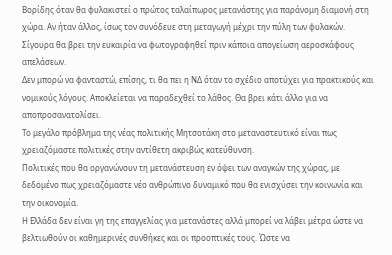Βορίδης όταν θα φυλακιστεί ο πρώτος ταλαίπωρος μετανάστης για παράνομη διαμονή στη χώρα. Αν ήταν άλλος, ίσως τον συνόδευε στη μεταγωγή μέχρι την πύλη των φυλακών. Σίγουρα θα βρει την ευκαιρία να φωτογραφηθεί πριν κάποια απογείωση αεροσκάφους απελάσεων.
Δεν μπορώ να φανταστώ, επίσης, τι θα πει η ΝΔ όταν το σχέδιο αποτύχει για πρακτικούς και νομικούς λόγους. Αποκλείεται να παραδεχθεί το λάθος. Θα βρει κάτι άλλο για να αποπροσανατολίσει.
Το μεγάλο πρόβλημα της νέας πολιτικής Μητσοτάκη στο μεταναστευτικό είναι πως χρειαζόμαστε πολιτικές στην αντίθετη ακριβώς κατεύθυνση.
Πολιτικές που θα οργανώνουν τη μετανάστευση εν όψει των αναγκών της χώρας, με δεδομένο πως χρειαζόμαστε νέο ανθρώπινο δυναμικό που θα ενισχύσει την κοινωνία και την οικονομία.
Η Ελλάδα δεν είναι γη της επαγγελίας για μετανάστες αλλά μπορεί να λάβει μέτρα ώστε να βελτιωθούν οι καθημερινές συνθήκες και οι προοπτικές τους. Ώστε να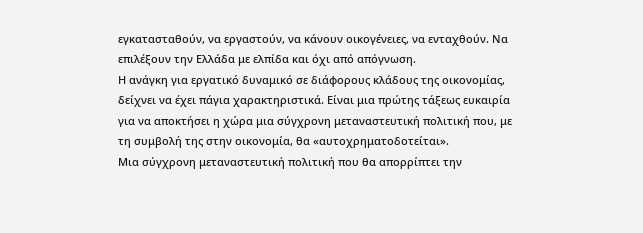εγκατασταθούν, να εργαστούν, να κάνουν οικογένειες, να ενταχθούν. Να επιλέξουν την Ελλάδα με ελπίδα και όχι από απόγνωση.
Η ανάγκη για εργατικό δυναμικό σε διάφορους κλάδους της οικονομίας, δείχνει να έχει πάγια χαρακτηριστικά. Είναι μια πρώτης τάξεως ευκαιρία για να αποκτήσει η χώρα μια σύγχρονη μεταναστευτική πολιτική που, με τη συμβολή της στην οικονομία, θα «αυτοχρηματοδοτείται».
Μια σύγχρονη μεταναστευτική πολιτική που θα απορρίπτει την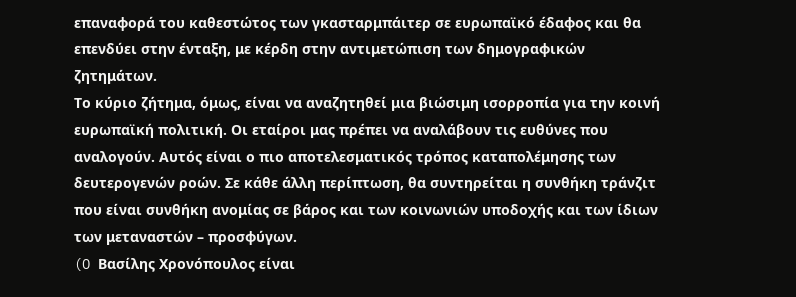επαναφορά του καθεστώτος των γκασταρμπάιτερ σε ευρωπαϊκό έδαφος και θα επενδύει στην ένταξη, με κέρδη στην αντιμετώπιση των δημογραφικών ζητημάτων.
Το κύριο ζήτημα, όμως, είναι να αναζητηθεί μια βιώσιμη ισορροπία για την κοινή ευρωπαϊκή πολιτική. Οι εταίροι μας πρέπει να αναλάβουν τις ευθύνες που αναλογούν. Αυτός είναι ο πιο αποτελεσματικός τρόπος καταπολέμησης των δευτερογενών ροών. Σε κάθε άλλη περίπτωση, θα συντηρείται η συνθήκη τράνζιτ που είναι συνθήκη ανομίας σε βάρος και των κοινωνιών υποδοχής και των ίδιων των μεταναστών – προσφύγων.
(O Βασίλης Χρονόπουλος είναι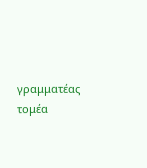γραμματέας τομέα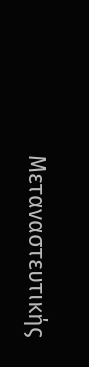Μεταναστευτικής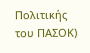Πολιτικής του ΠΑΣΟΚ)